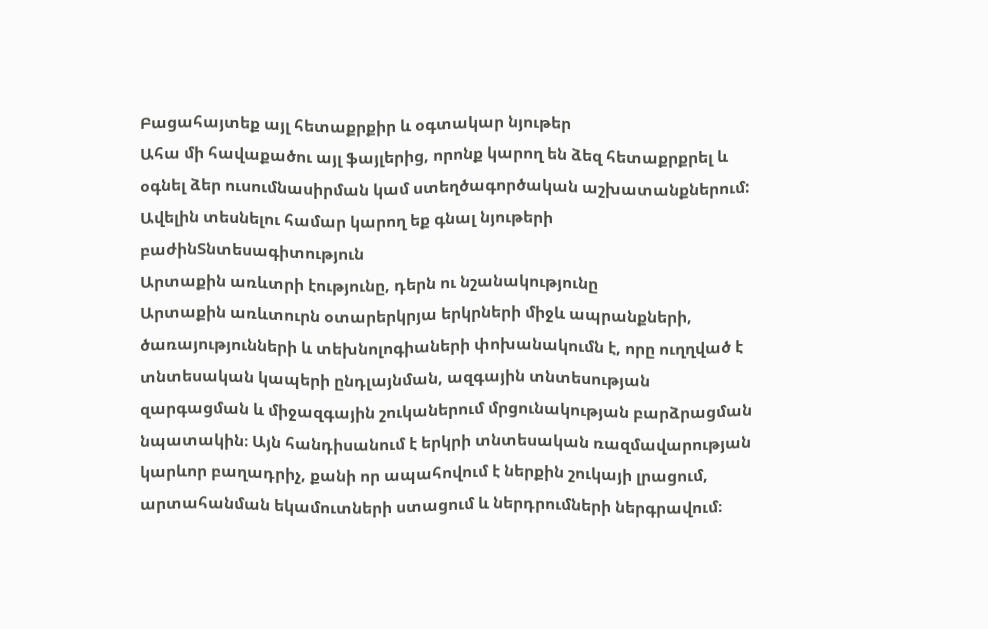Բացահայտեք այլ հետաքրքիր և օգտակար նյութեր
Ահա մի հավաքածու այլ ֆայլերից, որոնք կարող են ձեզ հետաքրքրել և օգնել ձեր ուսումնասիրման կամ ստեղծագործական աշխատանքներում: Ավելին տեսնելու համար կարող եք գնալ նյութերի բաժինՏնտեսագիտություն
Արտաքին առևտրի էությունը, դերն ու նշանակությունը
Արտաքին առևտուրն օտարերկրյա երկրների միջև ապրանքների, ծառայությունների և տեխնոլոգիաների փոխանակումն է, որը ուղղված է տնտեսական կապերի ընդլայնման, ազգային տնտեսության զարգացման և միջազգային շուկաներում մրցունակության բարձրացման նպատակին։ Այն հանդիսանում է երկրի տնտեսական ռազմավարության կարևոր բաղադրիչ, քանի որ ապահովում է ներքին շուկայի լրացում, արտահանման եկամուտների ստացում և ներդրումների ներգրավում։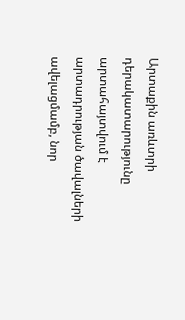Արտաքին առևտրի դերակատարությունը արտահայտվում է արտադրության ծավալների ավելացմամբ, նոր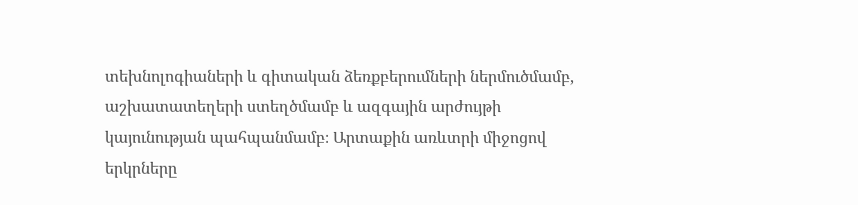տեխնոլոգիաների և գիտական ձեռքբերումների ներմուծմամբ, աշխատատեղերի ստեղծմամբ և ազգային արժույթի կայունության պահպանմամբ։ Արտաքին առևտրի միջոցով երկրները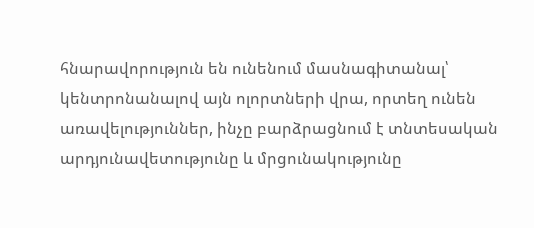հնարավորություն են ունենում մասնագիտանալ՝ կենտրոնանալով այն ոլորտների վրա, որտեղ ունեն առավելություններ, ինչը բարձրացնում է տնտեսական արդյունավետությունը և մրցունակությունը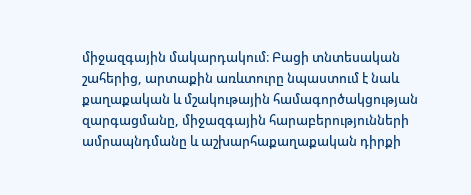միջազգային մակարդակում։ Բացի տնտեսական շահերից, արտաքին առևտուրը նպաստում է նաև քաղաքական և մշակութային համագործակցության զարգացմանը, միջազգային հարաբերությունների ամրապնդմանը և աշխարհաքաղաքական դիրքի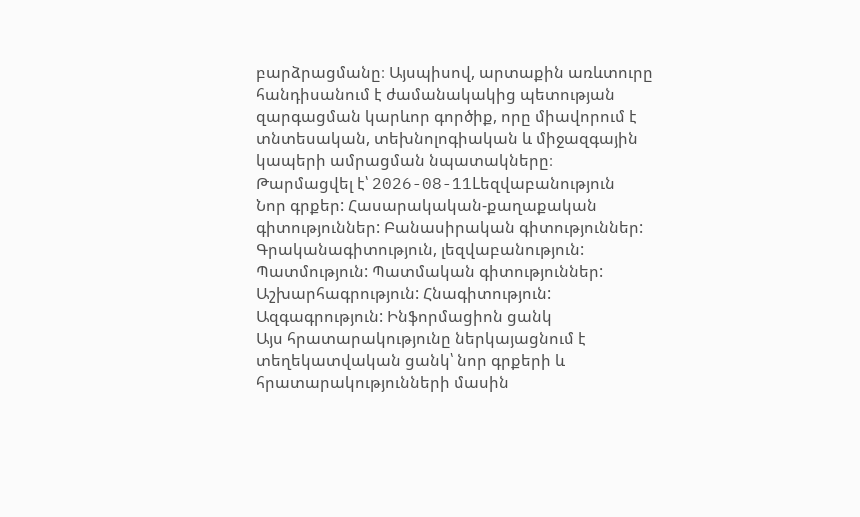բարձրացմանը։ Այսպիսով, արտաքին առևտուրը հանդիսանում է ժամանակակից պետության զարգացման կարևոր գործիք, որը միավորում է տնտեսական, տեխնոլոգիական և միջազգային կապերի ամրացման նպատակները։
Թարմացվել է՝ 2026-08-11Lեզվաբանություն
Նոր գրքեր: Հասարակական-քաղաքական գիտություններ: Բանասիրական գիտություններ: Գրականագիտություն, լեզվաբանություն: Պատմություն: Պատմական գիտություններ: Աշխարհագրություն: Հնագիտություն: Ազգագրություն: Ինֆորմացիոն ցանկ
Այս հրատարակությունը ներկայացնում է տեղեկատվական ցանկ՝ նոր գրքերի և հրատարակությունների մասին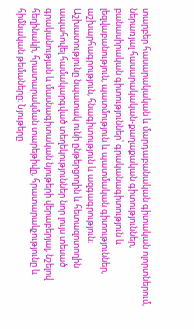տարբեր հասարակական և մարդաբանական գիտական ոլորտներում, ներառյալ հասարակական-քաղաքական գիտություններ, բանասիրական գիտություններ՝ գրականագիտություն և լեզվաբանություն, պատմություն և պատմական գիտություններ, աշխարհագրություն, հնագիտություն և ազգագրություն։ Աշխատությունը նպատակ ունի ընթերցողին և հետազոտողին ապահովել համակարգված տեղեկություններ նոր լույս տեսած գրականության և մասնագիտական նյութերի վերաբերյալ, նշելով հեղինակի, հրատարակման տարեթիվը, հրատարակչությունը և հիմնական թեմաները։ Նյութերը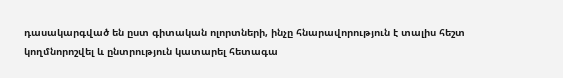դասակարգված են ըստ գիտական ոլորտների, ինչը հնարավորություն է տալիս հեշտ կողմնորոշվել և ընտրություն կատարել հետագա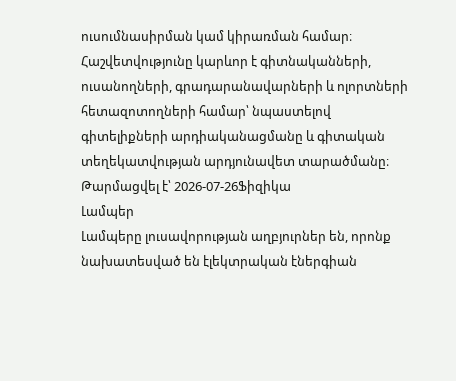ուսումնասիրման կամ կիրառման համար։ Հաշվետվությունը կարևոր է գիտնականների, ուսանողների, գրադարանավարների և ոլորտների հետազոտողների համար՝ նպաստելով գիտելիքների արդիականացմանը և գիտական տեղեկատվության արդյունավետ տարածմանը։
Թարմացվել է՝ 2026-07-26Ֆիզիկա
Լամպեր
Լամպերը լուսավորության աղբյուրներ են, որոնք նախատեսված են էլեկտրական էներգիան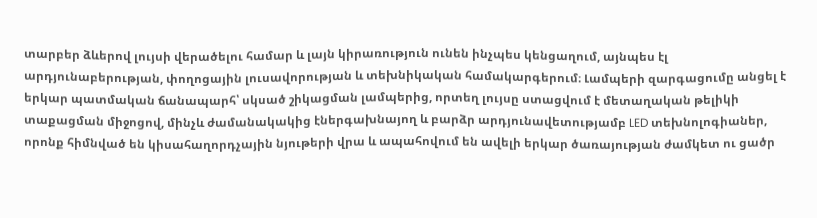տարբեր ձևերով լույսի վերածելու համար և լայն կիրառություն ունեն ինչպես կենցաղում, այնպես էլ արդյունաբերության, փողոցային լուսավորության և տեխնիկական համակարգերում։ Լամպերի զարգացումը անցել է երկար պատմական ճանապարհ՝ սկսած շիկացման լամպերից, որտեղ լույսը ստացվում է մետաղական թելիկի տաքացման միջոցով, մինչև ժամանակակից էներգախնայող և բարձր արդյունավետությամբ LED տեխնոլոգիաներ, որոնք հիմնված են կիսահաղորդչային նյութերի վրա և ապահովում են ավելի երկար ծառայության ժամկետ ու ցածր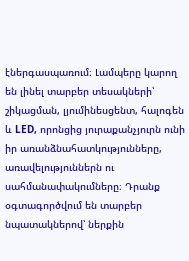էներգասպառում։ Լամպերը կարող են լինել տարբեր տեսակների՝ շիկացման, լյումինեսցենտ, հալոգեն և LED, որոնցից յուրաքանչյուրն ունի իր առանձնահատկությունները, առավելություններն ու սահմանափակումները։ Դրանք օգտագործվում են տարբեր նպատակներով՝ ներքին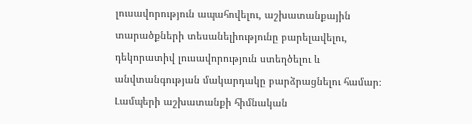լուսավորություն ապահովելու, աշխատանքային տարածքների տեսանելիությունը բարելավելու, դեկորատիվ լուսավորություն ստեղծելու և անվտանգության մակարդակը բարձրացնելու համար։ Լամպերի աշխատանքի հիմնական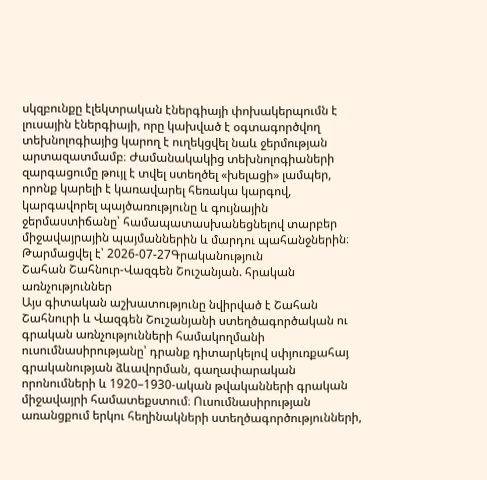սկզբունքը էլեկտրական էներգիայի փոխակերպումն է լուսային էներգիայի, որը կախված է օգտագործվող տեխնոլոգիայից կարող է ուղեկցվել նաև ջերմության արտազատմամբ։ Ժամանակակից տեխնոլոգիաների զարգացումը թույլ է տվել ստեղծել «խելացի» լամպեր, որոնք կարելի է կառավարել հեռակա կարգով, կարգավորել պայծառությունը և գույնային ջերմաստիճանը՝ համապատասխանեցնելով տարբեր միջավայրային պայմաններին և մարդու պահանջներին։
Թարմացվել է՝ 2026-07-27Գրականություն
Շահան Շահնուր-Վազգեն Շուշանյան. հրական առնչություններ
Այս գիտական աշխատությունը նվիրված է Շահան Շահնուրի և Վազգեն Շուշանյանի ստեղծագործական ու գրական առնչությունների համակողմանի ուսումնասիրությանը՝ դրանք դիտարկելով սփյուռքահայ գրականության ձևավորման, գաղափարական որոնումների և 1920–1930-ական թվականների գրական միջավայրի համատեքստում։ Ուսումնասիրության առանցքում երկու հեղինակների ստեղծագործությունների,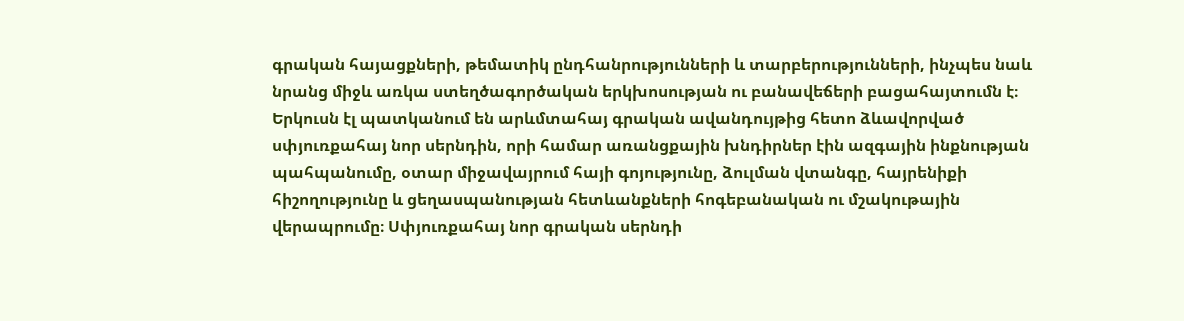գրական հայացքների, թեմատիկ ընդհանրությունների և տարբերությունների, ինչպես նաև նրանց միջև առկա ստեղծագործական երկխոսության ու բանավեճերի բացահայտումն է։ Երկուսն էլ պատկանում են արևմտահայ գրական ավանդույթից հետո ձևավորված սփյուռքահայ նոր սերնդին, որի համար առանցքային խնդիրներ էին ազգային ինքնության պահպանումը, օտար միջավայրում հայի գոյությունը, ձուլման վտանգը, հայրենիքի հիշողությունը և ցեղասպանության հետևանքների հոգեբանական ու մշակութային վերապրումը։ Սփյուռքահայ նոր գրական սերնդի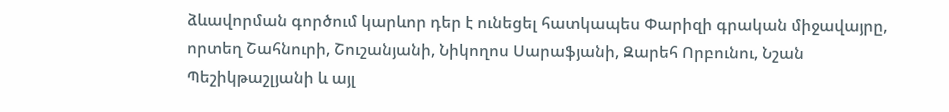ձևավորման գործում կարևոր դեր է ունեցել հատկապես Փարիզի գրական միջավայրը, որտեղ Շահնուրի, Շուշանյանի, Նիկողոս Սարաֆյանի, Զարեհ Որբունու, Նշան Պեշիկթաշլյանի և այլ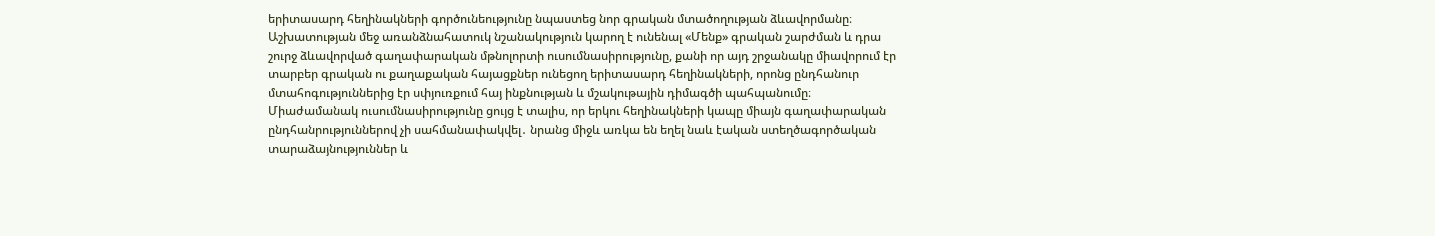երիտասարդ հեղինակների գործունեությունը նպաստեց նոր գրական մտածողության ձևավորմանը։ Աշխատության մեջ առանձնահատուկ նշանակություն կարող է ունենալ «Մենք» գրական շարժման և դրա շուրջ ձևավորված գաղափարական մթնոլորտի ուսումնասիրությունը, քանի որ այդ շրջանակը միավորում էր տարբեր գրական ու քաղաքական հայացքներ ունեցող երիտասարդ հեղինակների, որոնց ընդհանուր մտահոգություններից էր սփյուռքում հայ ինքնության և մշակութային դիմագծի պահպանումը։ Միաժամանակ ուսումնասիրությունը ցույց է տալիս, որ երկու հեղինակների կապը միայն գաղափարական ընդհանրություններով չի սահմանափակվել․ նրանց միջև առկա են եղել նաև էական ստեղծագործական տարաձայնություններ և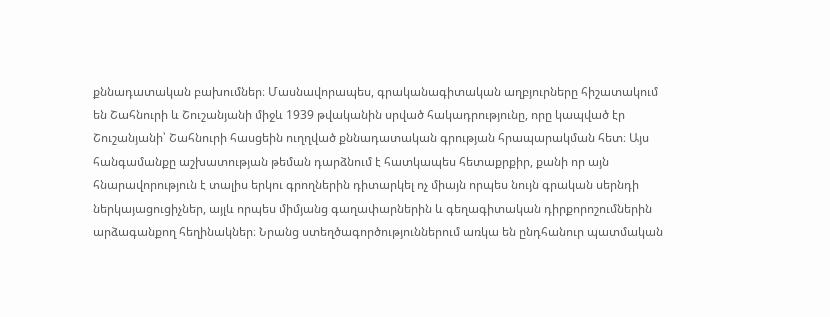քննադատական բախումներ։ Մասնավորապես, գրականագիտական աղբյուրները հիշատակում են Շահնուրի և Շուշանյանի միջև 1939 թվականին սրված հակադրությունը, որը կապված էր Շուշանյանի՝ Շահնուրի հասցեին ուղղված քննադատական գրության հրապարակման հետ։ Այս հանգամանքը աշխատության թեման դարձնում է հատկապես հետաքրքիր, քանի որ այն հնարավորություն է տալիս երկու գրողներին դիտարկել ոչ միայն որպես նույն գրական սերնդի ներկայացուցիչներ, այլև որպես միմյանց գաղափարներին և գեղագիտական դիրքորոշումներին արձագանքող հեղինակներ։ Նրանց ստեղծագործություններում առկա են ընդհանուր պատմական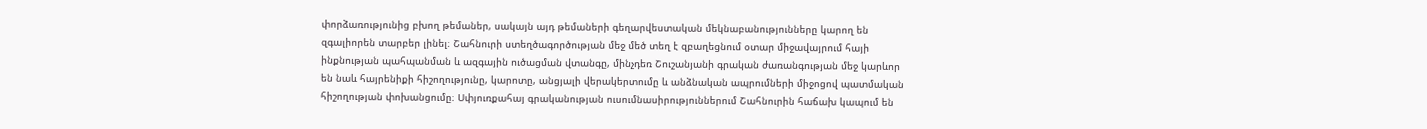փորձառությունից բխող թեմաներ, սակայն այդ թեմաների գեղարվեստական մեկնաբանությունները կարող են զգալիորեն տարբեր լինել։ Շահնուրի ստեղծագործության մեջ մեծ տեղ է զբաղեցնում օտար միջավայրում հայի ինքնության պահպանման և ազգային ուծացման վտանգը, մինչդեռ Շուշանյանի գրական ժառանգության մեջ կարևոր են նաև հայրենիքի հիշողությունը, կարոտը, անցյալի վերակերտումը և անձնական ապրումների միջոցով պատմական հիշողության փոխանցումը։ Սփյուռքահայ գրականության ուսումնասիրություններում Շահնուրին հաճախ կապում են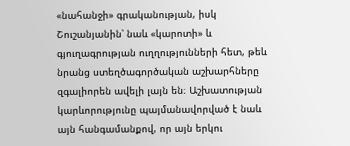«նահանջի» գրականության, իսկ Շուշանյանին՝ նաև «կարոտի» և գյուղագրության ուղղությունների հետ, թեև նրանց ստեղծագործական աշխարհները զգալիորեն ավելի լայն են։ Աշխատության կարևորությունը պայմանավորված է նաև այն հանգամանքով, որ այն երկու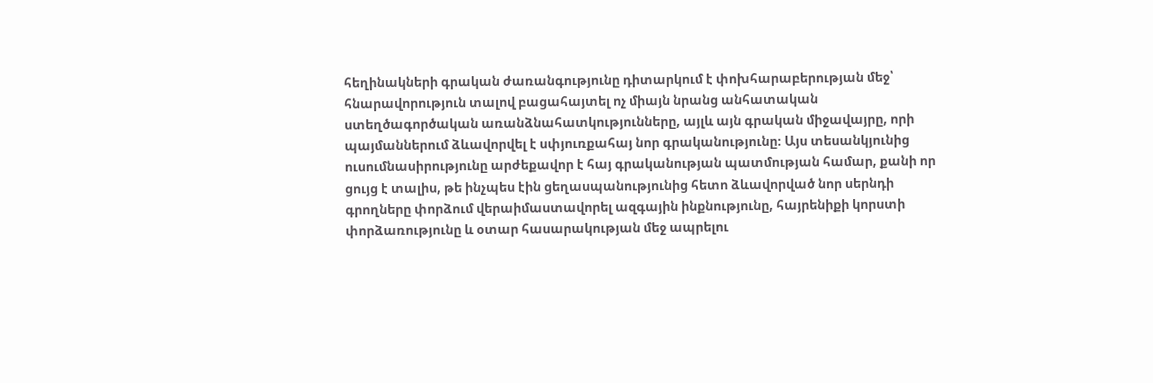հեղինակների գրական ժառանգությունը դիտարկում է փոխհարաբերության մեջ՝ հնարավորություն տալով բացահայտել ոչ միայն նրանց անհատական ստեղծագործական առանձնահատկությունները, այլև այն գրական միջավայրը, որի պայմաններում ձևավորվել է սփյուռքահայ նոր գրականությունը։ Այս տեսանկյունից ուսումնասիրությունը արժեքավոր է հայ գրականության պատմության համար, քանի որ ցույց է տալիս, թե ինչպես էին ցեղասպանությունից հետո ձևավորված նոր սերնդի գրողները փորձում վերաիմաստավորել ազգային ինքնությունը, հայրենիքի կորստի փորձառությունը և օտար հասարակության մեջ ապրելու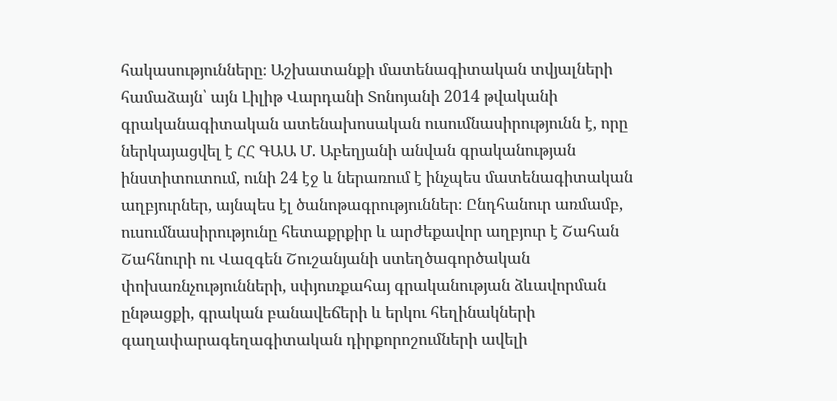հակասությունները։ Աշխատանքի մատենագիտական տվյալների համաձայն՝ այն Լիլիթ Վարդանի Տոնոյանի 2014 թվականի գրականագիտական ատենախոսական ուսումնասիրությունն է, որը ներկայացվել է ՀՀ ԳԱԱ Մ. Աբեղյանի անվան գրականության ինստիտուտում, ունի 24 էջ և ներառում է ինչպես մատենագիտական աղբյուրներ, այնպես էլ ծանոթագրություններ։ Ընդհանուր առմամբ, ուսումնասիրությունը հետաքրքիր և արժեքավոր աղբյուր է Շահան Շահնուրի ու Վազգեն Շուշանյանի ստեղծագործական փոխառնչությունների, սփյուռքահայ գրականության ձևավորման ընթացքի, գրական բանավեճերի և երկու հեղինակների գաղափարագեղագիտական դիրքորոշումների ավելի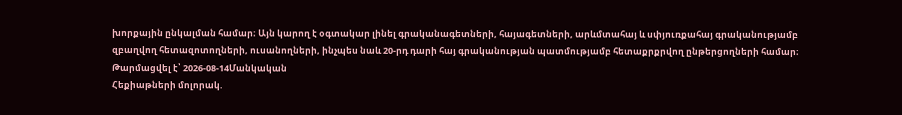խորքային ընկալման համար։ Այն կարող է օգտակար լինել գրականագետների, հայագետների, արևմտահայ և սփյուռքահայ գրականությամբ զբաղվող հետազոտողների, ուսանողների, ինչպես նաև 20-րդ դարի հայ գրականության պատմությամբ հետաքրքրվող ընթերցողների համար։
Թարմացվել է՝ 2026-08-14Մանկական
Հեքիաթների մոլորակ.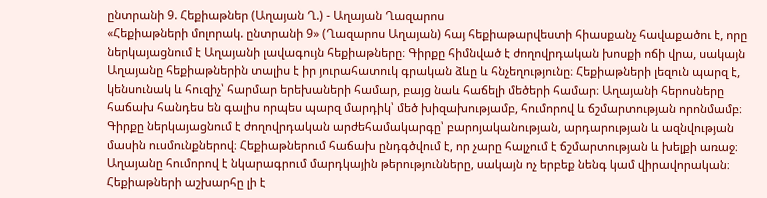ընտրանի 9. Հեքիաթներ (Աղայան Ղ.) - Աղայան Ղազարոս
«Հեքիաթների մոլորակ. ընտրանի 9» (Ղազարոս Աղայան) հայ հեքիաթարվեստի հիասքանչ հավաքածու է, որը ներկայացնում է Աղայանի լավագույն հեքիաթները։ Գիրքը հիմնված է ժողովրդական խոսքի ոճի վրա, սակայն Աղայանը հեքիաթներին տալիս է իր յուրահատուկ գրական ձևը և հնչեղությունը։ Հեքիաթների լեզուն պարզ է, կենսունակ և հուզիչ՝ հարմար երեխաների համար, բայց նաև հաճելի մեծերի համար։ Աղայանի հերոսները հաճախ հանդես են գալիս որպես պարզ մարդիկ՝ մեծ խիզախությամբ, հումորով և ճշմարտության որոնմամբ։ Գիրքը ներկայացնում է ժողովրդական արժեհամակարգը՝ բարոյականության, արդարության և ազնվության մասին ուսմունքներով։ Հեքիաթներում հաճախ ընդգծվում է, որ չարը հալչում է ճշմարտության և խելքի առաջ։ Աղայանը հումորով է նկարագրում մարդկային թերությունները, սակայն ոչ երբեք նենգ կամ վիրավորական։ Հեքիաթների աշխարհը լի է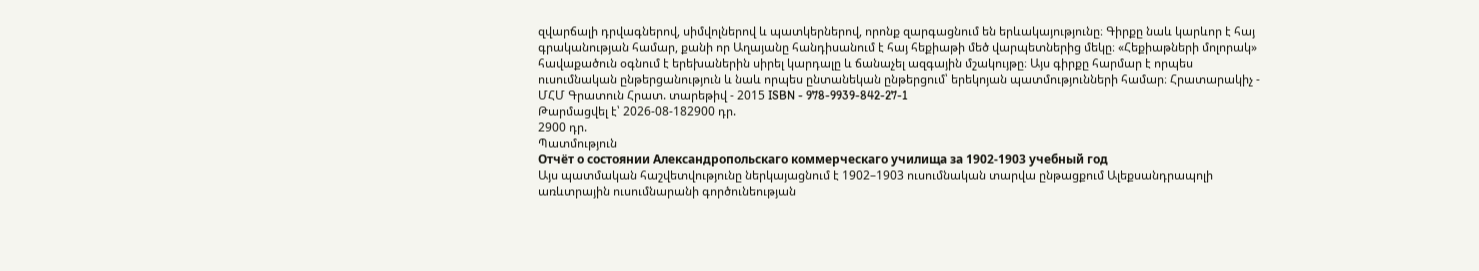զվարճալի դրվագներով, սիմվոլներով և պատկերներով, որոնք զարգացնում են երևակայությունը։ Գիրքը նաև կարևոր է հայ գրականության համար, քանի որ Աղայանը հանդիսանում է հայ հեքիաթի մեծ վարպետներից մեկը։ «Հեքիաթների մոլորակ» հավաքածուն օգնում է երեխաներին սիրել կարդալը և ճանաչել ազգային մշակույթը։ Այս գիրքը հարմար է որպես ուսումնական ընթերցանություն և նաև որպես ընտանեկան ընթերցում՝ երեկոյան պատմությունների համար։ Հրատարակիչ - ՄՀՄ Գրատուն Հրատ. տարեթիվ - 2015 ISBN - 978-9939-842-27-1
Թարմացվել է՝ 2026-08-182900 դր.
2900 դր.
Պատմություն
Отчёт о состоянии Александропольскаго коммерческаго училища за 1902-1903 учебный год
Այս պատմական հաշվետվությունը ներկայացնում է 1902–1903 ուսումնական տարվա ընթացքում Ալեքսանդրապոլի առևտրային ուսումնարանի գործունեության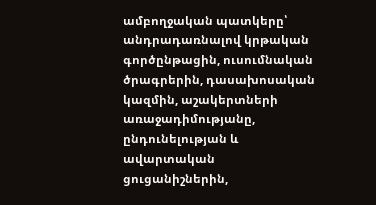ամբողջական պատկերը՝ անդրադառնալով կրթական գործընթացին, ուսումնական ծրագրերին, դասախոսական կազմին, աշակերտների առաջադիմությանը, ընդունելության և ավարտական ցուցանիշներին,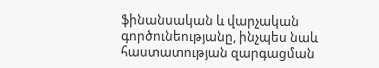ֆինանսական և վարչական գործունեությանը, ինչպես նաև հաստատության զարգացման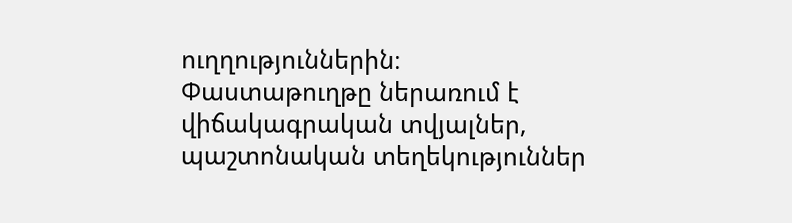ուղղություններին։ Փաստաթուղթը ներառում է վիճակագրական տվյալներ, պաշտոնական տեղեկություններ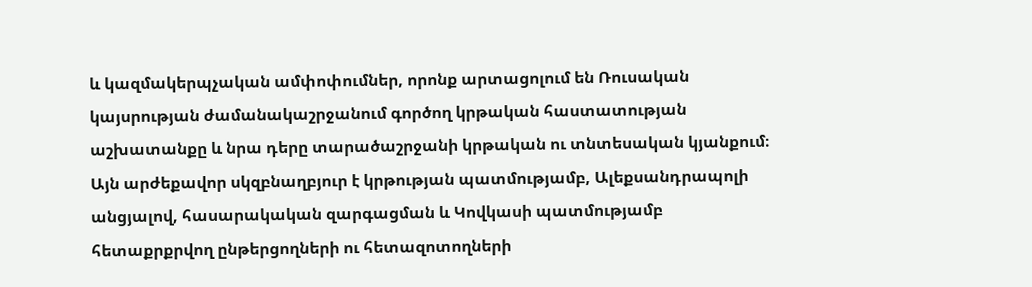և կազմակերպչական ամփոփումներ, որոնք արտացոլում են Ռուսական կայսրության ժամանակաշրջանում գործող կրթական հաստատության աշխատանքը և նրա դերը տարածաշրջանի կրթական ու տնտեսական կյանքում։ Այն արժեքավոր սկզբնաղբյուր է կրթության պատմությամբ, Ալեքսանդրապոլի անցյալով, հասարակական զարգացման և Կովկասի պատմությամբ հետաքրքրվող ընթերցողների ու հետազոտողների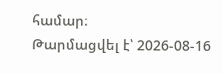համար։
Թարմացվել է՝ 2026-08-16